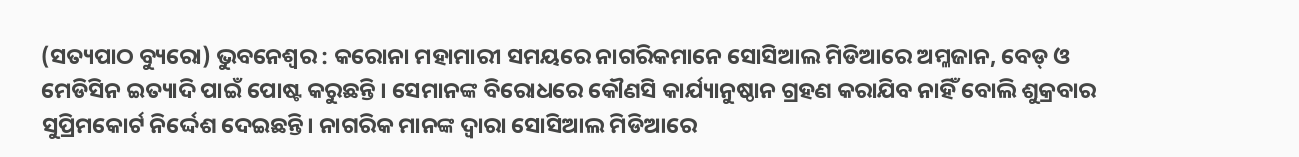(ସତ୍ୟପାଠ ବ୍ୟୁରୋ) ଭୁବନେଶ୍ବର : କରୋନା ମହାମାରୀ ସମୟରେ ନାଗରିକମାନେ ସୋସିଆଲ ମିଡିଆରେ ଅମ୍ଳଜାନ, ବେଡ୍ ଓ ମେଡିସିନ ଇତ୍ୟାଦି ପାଇଁ ପୋଷ୍ଟ କରୁଛନ୍ତି । ସେମାନଙ୍କ ବିରୋଧରେ କୌଣସି କାର୍ଯ୍ୟାନୁଷ୍ଠାନ ଗ୍ରହଣ କରାଯିବ ନାହିଁ ବୋଲି ଶୁକ୍ରବାର ସୁପ୍ରିମକୋର୍ଟ ନିର୍ଦ୍ଦେଶ ଦେଇଛନ୍ତି। ନାଗରିକ ମାନଙ୍କ ଦ୍ୱାରା ସୋସିଆଲ ମିଡିଆରେ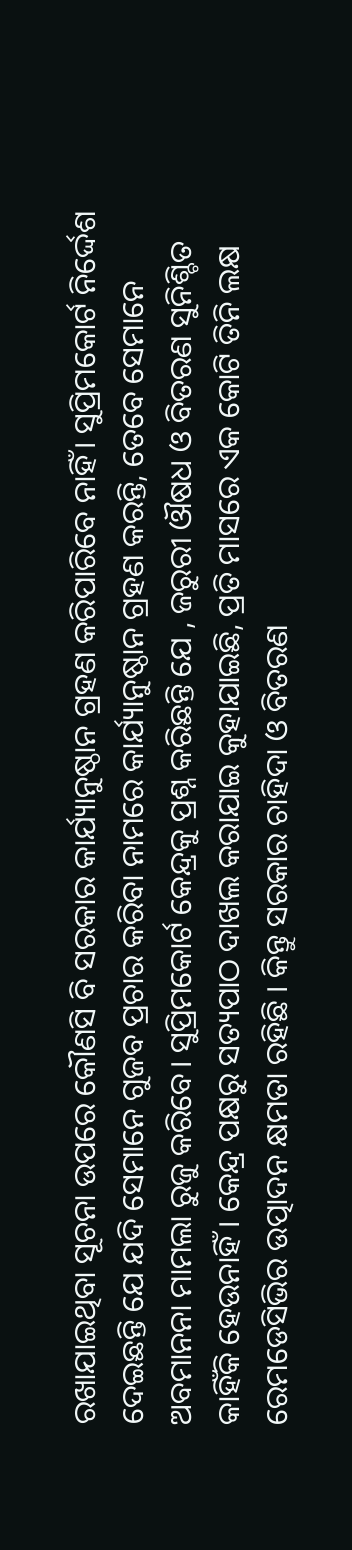ରଖାଯାଇଥିବା ସୂଚନା ଉପରେ କୌଣସି ବି ସରକାର କାର୍ଯ୍ୟାନୁଷ୍ଠାନ ଗ୍ରହଣ କରିପାରିବେ ନାହିଁ। ସୁପ୍ରିମକୋର୍ଟ ନିର୍ଦ୍ଦେଶ ଦେଇଛନ୍ତି ଯେ ଯଦି ସେମାନେ ଗୁଜବ ପ୍ରଚାର କରିବା ନାମରେ କାର୍ଯ୍ୟାନୁଷ୍ଠାନ ଗ୍ରହଣ କରନ୍ତି, ତେବେ ସେମାନେ ଅବମାନନା ମାମଲା ରୁଜୁ କରିବେ। ସୁପ୍ରିମକୋର୍ଟ କେନ୍ଦ୍ରକୁ ପ୍ରଶ୍ନ କରିଛନ୍ତି ଯେ , ଜରୁରୀ ଔଷଧ ଓ ବିତରଣ ସୁନିଶ୍ଚିତ କାହିଁକି ହେଉନାହିଁ । କେନ୍ଦ୍ର ପକ୍ଷରୁ ସତ୍ୟପାଠ ଦାଖଲ କରାଯାଇ କୁହାଯାଇଛି, ପ୍ରତି ମାସରେ ଏକ କୋଟି ତିନି ଲକ୍ଷ ରେମଡେସିଭିର ଉତ୍ପାଦନ କ୍ଷମତା ରହିଛି । କିନ୍ତୁ ସରକାର ଚାହିଦା ଓ ବିତରଣ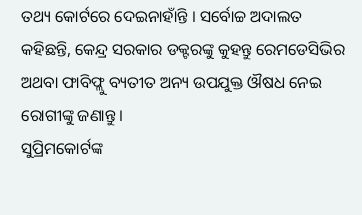ତଥ୍ୟ କୋର୍ଟରେ ଦେଇନାହାଁନ୍ତି । ସର୍ବୋଚ୍ଚ ଅଦାଲତ କହିଛନ୍ତି, କେନ୍ଦ୍ର ସରକାର ଡକ୍ଟରଙ୍କୁ କୁହନ୍ତୁ ରେମଡେସିଭିର ଅଥବା ଫାବିଫ୍ଲୁ ବ୍ୟତୀତ ଅନ୍ୟ ଉପଯୁକ୍ତ ଔଷଧ ନେଇ ରୋଗୀଙ୍କୁ ଜଣାନ୍ତୁ ।
ସୁପ୍ରିମକୋର୍ଟଙ୍କ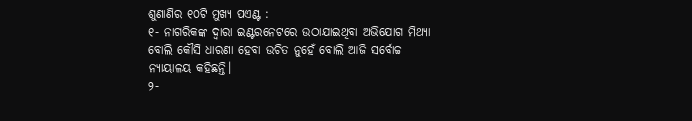ଶୁଣାଣିର ୧୦ଟି ମୁଖ୍ୟ ପଏଣ୍ଟ :
୧- ନାଗରିକଙ୍କ ଦ୍ୱାରା ଇଣ୍ଟରନେଟରେ ଉଠାଯାଇଥିବା ଅଭିଯୋଗ ମିଥ୍ୟା ବୋଲି କୌସି ଧାରଣା ହେବା ଉଚିତ ନୁହେଁ ବୋଲି ଆଜି ସର୍ବୋଚ୍ଚ ନ୍ୟାୟାଳୟ କହିଛନ୍ତି।
୨-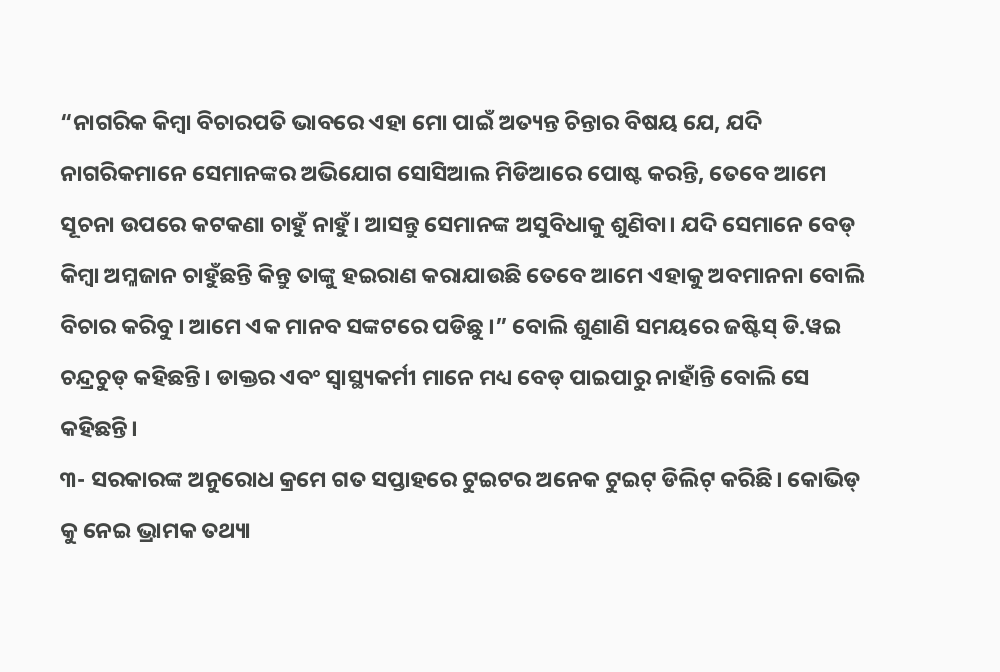“ନାଗରିକ କିମ୍ବା ବିଚାରପତି ଭାବରେ ଏହା ମୋ ପାଇଁ ଅତ୍ୟନ୍ତ ଚିନ୍ତାର ବିଷୟ ଯେ, ଯଦି ନାଗରିକମାନେ ସେମାନଙ୍କର ଅଭିଯୋଗ ସୋସିଆଲ ମିଡିଆରେ ପୋଷ୍ଟ କରନ୍ତି, ତେବେ ଆମେ ସୂଚନା ଉପରେ କଟକଣା ଚାହୁଁ ନାହୁଁ। ଆସନ୍ତୁ ସେମାନଙ୍କ ଅସୁବିଧାକୁ ଶୁଣିବା। ଯଦି ସେମାନେ ବେଡ୍ କିମ୍ବା ଅମ୍ଳଜାନ ଚାହୁଁଛନ୍ତି କିନ୍ତୁ ତାଙ୍କୁ ହଇରାଣ କରାଯାଉଛି ତେବେ ଆମେ ଏହାକୁ ଅବମାନନା ବୋଲି ବିଚାର କରିବୁ । ଆମେ ଏକ ମାନବ ସଙ୍କଟରେ ପଡିଛୁ ।” ବୋଲି ଶୁଣାଣି ସମୟରେ ଜଷ୍ଟିସ୍ ଡି.ୱଇ ଚନ୍ଦ୍ରଚୁଡ୍ କହିଛନ୍ତି। ଡାକ୍ତର ଏବଂ ସ୍ୱାସ୍ଥ୍ୟକର୍ମୀ ମାନେ ମଧ୍ୟ ବେଡ୍ ପାଇପାରୁ ନାହାଁନ୍ତି ବୋଲି ସେ କହିଛନ୍ତି।
୩- ସରକାରଙ୍କ ଅନୁରୋଧ କ୍ରମେ ଗତ ସପ୍ତାହରେ ଟୁଇଟର ଅନେକ ଟୁଇଟ୍ ଡିଲିଟ୍ କରିଛି। କୋଭିଡ୍ କୁ ନେଇ ଭ୍ରାମକ ତଥ୍ୟା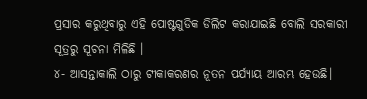ପ୍ରସାର କରୁଥିବାରୁ ଏହି ପୋଷ୍ଟଗୁଡିକ ଡିଲିଟ କରାଯାଇଛି ବୋଲି ସରକାରୀ ସୂତ୍ରରୁ ସୂଚନା ମିଳିଛି ।
୪- ଆସନ୍ତାକାଲି ଠାରୁ ଟୀକାକରଣର ନୂତନ ପର୍ଯ୍ୟାୟ ଆରମ୍ଭ ହେଉଛି।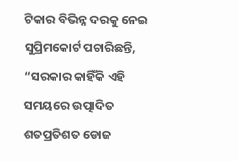ଟିକାର ବିଭିନ୍ନ ଦରକୁ ନେଇ ସୁପ୍ରିମକୋର୍ଟ ପଚାରିଛନ୍ତି, “ସରକାର କାହିଁକି ଏହି ସମୟରେ ଉତ୍ପାଦିତ ଶତପ୍ରତିଶତ ଡୋଜ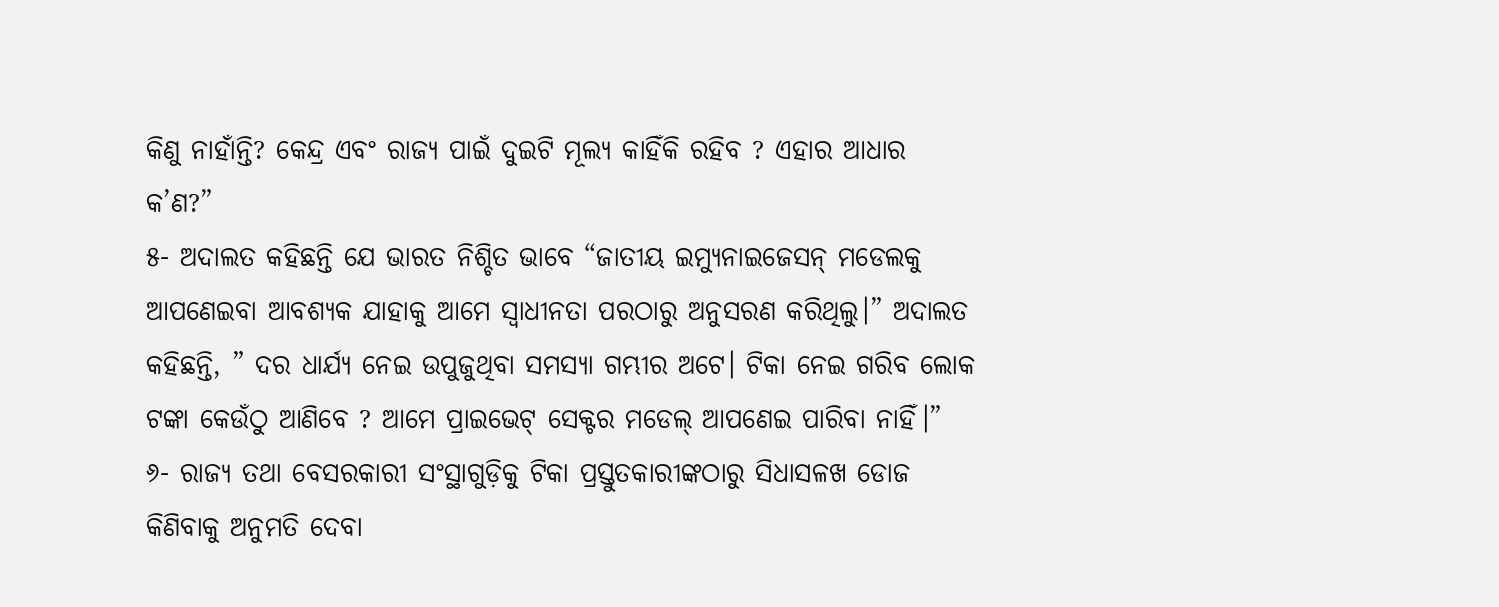କିଣୁ ନାହାଁନ୍ତି? କେନ୍ଦ୍ର ଏବଂ ରାଜ୍ୟ ପାଇଁ ଦୁଇଟି ମୂଲ୍ୟ କାହିଁକି ରହିବ ? ଏହାର ଆଧାର କ’ଣ?”
୫- ଅଦାଲତ କହିଛନ୍ତି ଯେ ଭାରତ ନିଶ୍ଚିତ ଭାବେ “ଜାତୀୟ ଇମ୍ୟୁନାଇଜେସନ୍ ମଡେଲକୁ ଆପଣେଇବା ଆବଶ୍ୟକ ଯାହାକୁ ଆମେ ସ୍ୱାଧୀନତା ପରଠାରୁ ଅନୁସରଣ କରିଥିଲୁ।” ଅଦାଲତ କହିଛନ୍ତି, ” ଦର ଧାର୍ଯ୍ୟ ନେଇ ଉପୁଜୁଥିବା ସମସ୍ୟା ଗମ୍ଭୀର ଅଟେ। ଟିକା ନେଇ ଗରିବ ଲୋକ ଟଙ୍କା କେଉଁଠୁ ଆଣିବେ ? ଆମେ ପ୍ରାଇଭେଟ୍ ସେକ୍ଟର ମଡେଲ୍ ଆପଣେଇ ପାରିବା ନାହିଁ।”
୬- ରାଜ୍ୟ ତଥା ବେସରକାରୀ ସଂସ୍ଥାଗୁଡ଼ିକୁ ଟିକା ପ୍ରସ୍ତୁତକାରୀଙ୍କଠାରୁ ସିଧାସଳଖ ଡୋଜ କିଣିବାକୁ ଅନୁମତି ଦେବା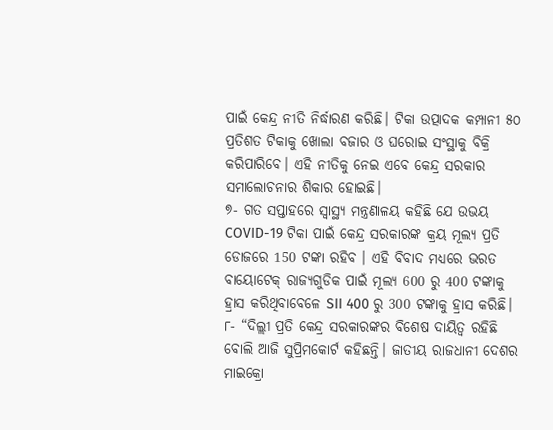ପାଇଁ କେନ୍ଦ୍ର ନୀତି ନିର୍ଦ୍ଧାରଣ କରିଛି। ଟିକା ଉତ୍ପାଦକ କମ୍ପାନୀ ୫୦ ପ୍ରତିଶତ ଟିକାକୁ ଖୋଲା ବଜାର ଓ ଘରୋଇ ସଂସ୍ଥାକୁ ବିକ୍ରି କରିପାରିବେ। ଏହି ନୀତିକୁ ନେଇ ଏବେ କେନ୍ଦ୍ର ସରକାର ସମାଲୋଚନାର ଶିକାର ହୋଇଛି।
୭- ଗତ ସପ୍ତାହରେ ସ୍ୱାସ୍ଥ୍ୟ ମନ୍ତ୍ରଣାଳୟ କହିଛି ଯେ ଉଭୟ COVID-19 ଟିକା ପାଇଁ କେନ୍ଦ୍ର ସରକାରଙ୍କ କ୍ରୟ ମୂଲ୍ୟ ପ୍ରତି ଡୋଜରେ 150 ଟଙ୍କା ରହିବ । ଏହି ବିବାଦ ମଧ୍ୟରେ ଭରତ ବାୟୋଟେକ୍ ରାଜ୍ୟଗୁଡିକ ପାଇଁ ମୂଲ୍ୟ 600 ରୁ 400 ଟଙ୍କାକୁ ହ୍ରାସ କରିଥିବାବେଳେ SII 400 ରୁ 300 ଟଙ୍କାକୁ ହ୍ରାସ କରିଛି।
୮- “ଦିଲ୍ଲୀ ପ୍ରତି କେନ୍ଦ୍ର ସରକାରଙ୍କର ବିଶେଷ ଦାୟିତ୍ୱ ରହିଛି ବୋଲି ଆଜି ସୁପ୍ରିମକୋର୍ଟ କହିଛନ୍ତି। ଜାତୀୟ ରାଜଧାନୀ ଦେଶର ମାଇକ୍ରୋ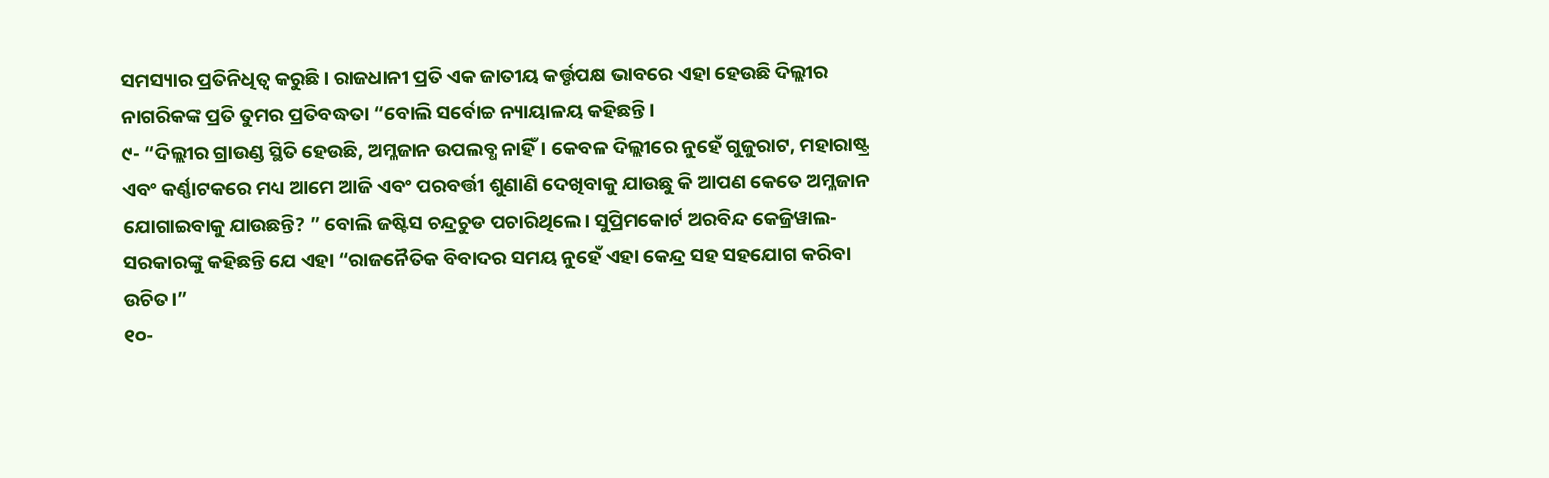ସମସ୍ୟାର ପ୍ରତିନିଧିତ୍ୱ କରୁଛି। ରାଜଧାନୀ ପ୍ରତି ଏକ ଜାତୀୟ କର୍ତ୍ତୃପକ୍ଷ ଭାବରେ ଏହା ହେଉଛି ଦିଲ୍ଲୀର ନାଗରିକଙ୍କ ପ୍ରତି ତୁମର ପ୍ରତିବଦ୍ଧତା “ବୋଲି ସର୍ବୋଚ୍ଚ ନ୍ୟାୟାଳୟ କହିଛନ୍ତି।
୯- “ଦିଲ୍ଲୀର ଗ୍ରାଉଣ୍ଡ ସ୍ଥିତି ହେଉଛି, ଅମ୍ଳଜାନ ଉପଲବ୍ଧ ନାହିଁ। କେବଳ ଦିଲ୍ଲୀରେ ନୁହେଁ ଗୁଜୁରାଟ, ମହାରାଷ୍ଟ୍ର ଏବଂ କର୍ଣ୍ଣାଟକରେ ମଧ୍ୟ ଆମେ ଆଜି ଏବଂ ପରବର୍ତ୍ତୀ ଶୁଣାଣି ଦେଖିବାକୁ ଯାଉଛୁ କି ଆପଣ କେତେ ଅମ୍ଳଜାନ ଯୋଗାଇବାକୁ ଯାଉଛନ୍ତି? ” ବୋଲି ଜଷ୍ଟିସ ଚନ୍ଦ୍ରଚୁଡ ପଚାରିଥିଲେ। ସୁପ୍ରିମକୋର୍ଟ ଅରବିନ୍ଦ କେଜ୍ରିୱାଲ-ସରକାରଙ୍କୁ କହିଛନ୍ତି ଯେ ଏହା “ରାଜନୈତିକ ବିବାଦର ସମୟ ନୁହେଁ ଏହା କେନ୍ଦ୍ର ସହ ସହଯୋଗ କରିବା ଉଚିତ।”
୧୦-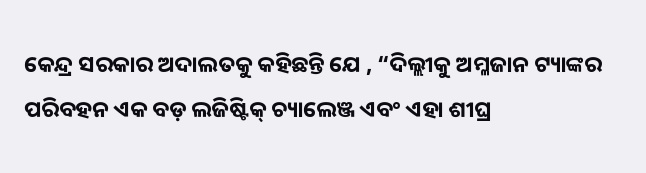କେନ୍ଦ୍ର ସରକାର ଅଦାଲତକୁ କହିଛନ୍ତି ଯେ , “ଦିଲ୍ଲୀକୁ ଅମ୍ଳଜାନ ଟ୍ୟାଙ୍କର ପରିବହନ ଏକ ବଡ଼ ଲଜିଷ୍ଟିକ୍ ଚ୍ୟାଲେଞ୍ଜ ଏବଂ ଏହା ଶୀଘ୍ର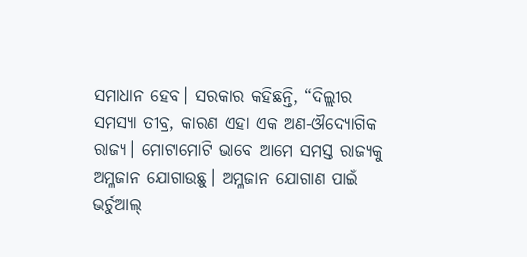ସମାଧାନ ହେବ। ସରକାର କହିଛନ୍ତି, “ଦିଲ୍ଲୀର ସମସ୍ୟା ତୀବ୍ର, କାରଣ ଏହା ଏକ ଅଣ-ଔଦ୍ୟୋଗିକ ରାଜ୍ୟ। ମୋଟାମୋଟି ଭାବେ ଆମେ ସମସ୍ତ ରାଜ୍ୟକୁ ଅମ୍ଳଜାନ ଯୋଗାଉଛୁ। ଅମ୍ଳଜାନ ଯୋଗାଣ ପାଇଁ ଭର୍ଚୁଆଲ୍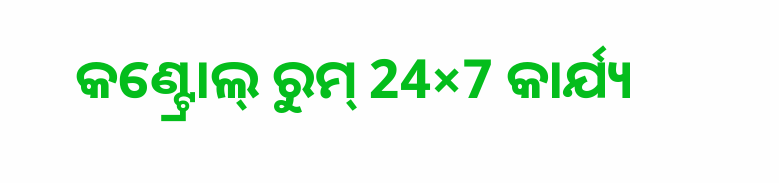କଣ୍ଟ୍ରୋଲ୍ ରୁମ୍ 24×7 କାର୍ଯ୍ୟ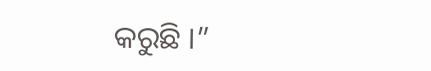କରୁଛି ।”